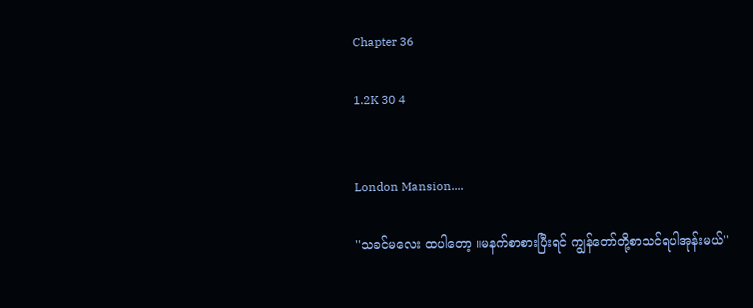Chapter 36

1.2K 30 4


London Mansion....

''သခင်မလေး ထပါတော့ ။မနက်စာစားပြီးရင် ကျွန်တော်တို့စာသင်ရပါအုန်းမယ်''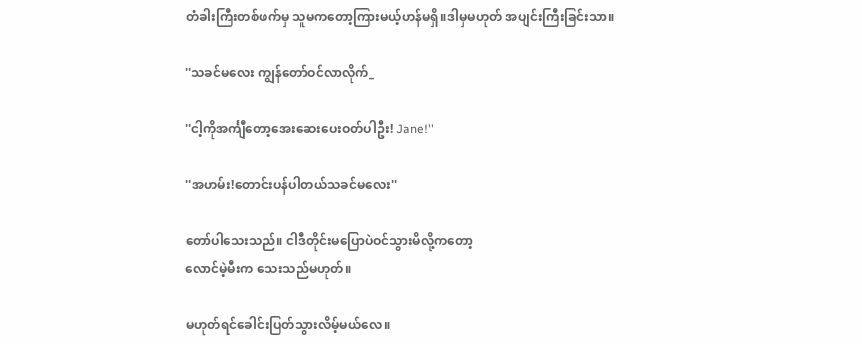တံခါးကြီးတစ်ဖက်မှ သူမကတော့ကြားမယ့်ဟန်မရှိ။ဒါမှမဟုတ် အပျင်းကြီးခြင်းသာ။

''သခင်မလေး ကျွန်တော်ဝင်လာလိုက်_

''ငါ့ကိုအင်္ကျီတော့အေးဆေးပေးဝတ်ပါဦး! Jane!''

''အဟမ်း!တောင်းပန်ပါတယ်သခင်မလေး''

တော်ပါသေးသည်။ ငါဒီတိုင်းမပြောပဲဝင်သွားမိလို့ကတော့
လောင်မဲ့မီးက သေးသည်မဟုတ်။

မဟုတ်ရင်ခေါင်းပြတ်သွားလိမ့်မယ်လေ။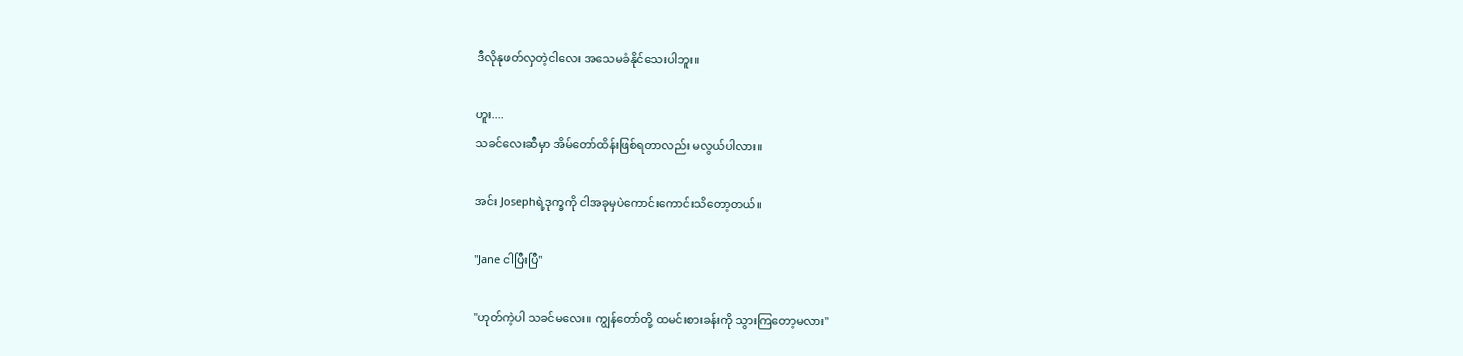ဒီလိုနုဖတ်လှတဲ့ငါလေး အသေမခံနိုင်သေးပါဘူး။

ဟူး....
သခင်လေးဆီမှာ အိမ်တော်ထိန်းဖြစ်ရတာလည်း မလွယ်ပါလား။

အင်း Josephရဲ့ဒုက္ခကို ငါအခုမှပဲကောင်းကောင်းသိတော့တယ်။

''Jane ငါပြီးပြီ''

''ဟုတ်ကဲ့ပါ သခင်မလေး။ ကျွန်တော်တို့ ထမင်းစားခန်းကို သွားကြတော့မလား''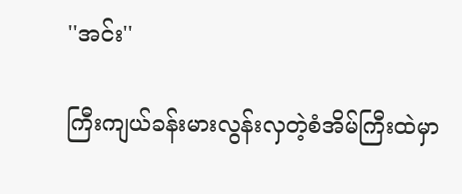''အင်း''

ကြီးကျယ်ခန်းမားလွန်းလှတဲ့စံအိမ်ကြီးထဲမှာ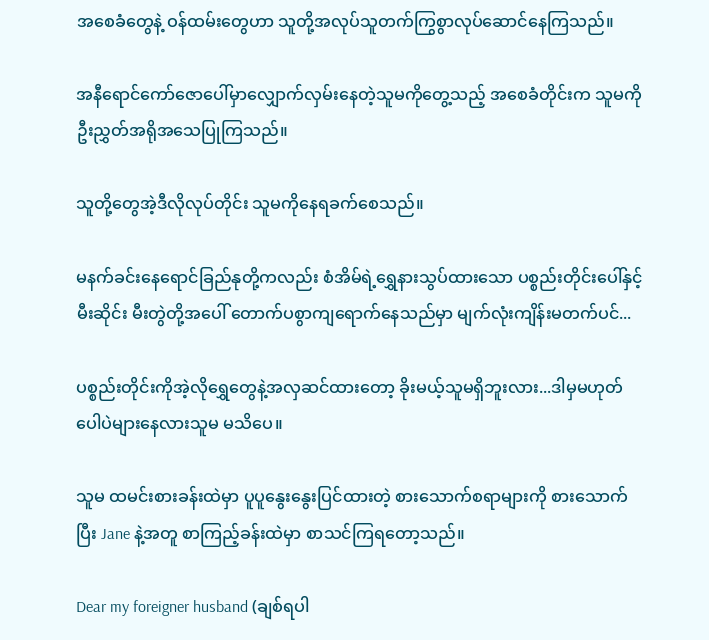အစေခံတွေနဲ့ ဝန်ထမ်းတွေဟာ သူတို့အလုပ်သူတက်ကြွစွာလုပ်ဆောင်နေကြသည်။

အနီရောင်ကော်ဇောပေါ်မှာလျှောက်လှမ်းနေတဲ့သူမကိုတွေ့သည့် အစေခံတိုင်းက သူမကို ဦးညွှတ်အရိုအသေပြုကြသည်။

သူတို့တွေအဲ့ဒီလိုလုပ်တိုင်း သူမကိုနေရခက်စေသည်။

မနက်ခင်းနေရောင်ခြည်နုတို့ကလည်း စံအိမ်ရဲ့ရွှေနားသွပ်ထားသော ပစ္စည်းတိုင်းပေါ်နှင့် မီးဆိုင်း မီးတွဲတို့အပေါ် တောက်ပစွာကျရောက်နေသည်မှာ မျက်လုံးကျိန်းမတက်ပင်...

ပစ္စည်းတိုင်းကိုအဲ့လိုရွှေတွေနဲ့အလှဆင်ထားတော့ ခိုးမယ့်သူမရှိဘူးလား...ဒါမှမဟုတ်ပေါပဲများနေလားသူမ မသိပေ။

သူမ ထမင်းစားခန်းထဲမှာ ပူပူနွေးနွေးပြင်ထားတဲ့ စားသောက်စရာများကို စားသောက်ပြီး Jane နဲ့အတူ စာကြည့်ခန်းထဲမှာ စာသင်ကြရတော့သည်။

Dear my foreigner husband (ချစ်ရပါ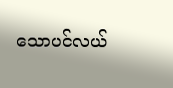သောပင်လယ်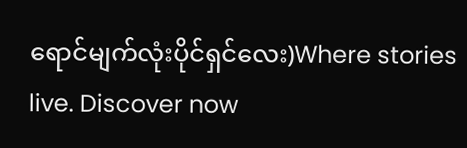ရောင်မျက်လုံးပိုင်ရှင်လေး)Where stories live. Discover now